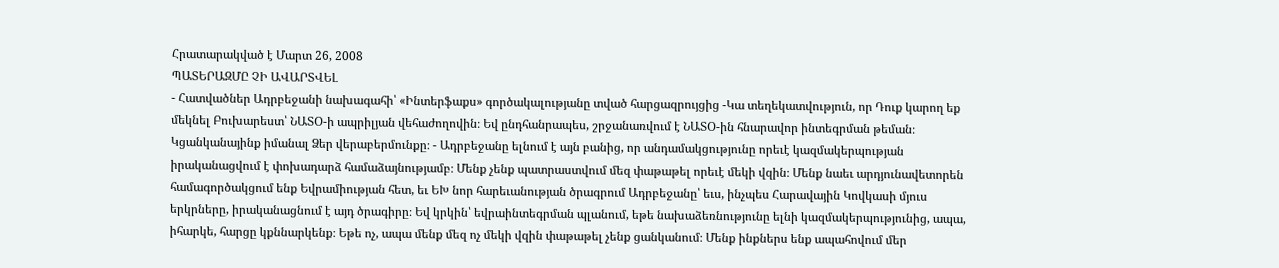Հրատարակված է Մարտ 26, 2008
ՊԱՏԵՐԱԶՄԸ ՉԻ ԱՎԱՐՏՎԵԼ
- Հատվածներ Ադրբեջանի նախագահի՝ «Ինտերֆաքս» գործակալությանը տված հարցազրույցից -Կա տեղեկատվություն, որ Դուք կարող եք մեկնել Բուխարեստ՝ ՆԱՏՕ-ի ապրիլյան վեհաժողովին։ Եվ ընդհանրապես, շրջանառվում է ՆԱՏՕ-ին հնարավոր ինտեգրման թեման։ Կցանկանայինք իմանալ Ձեր վերաբերմունքը։ - Ադրբեջանը ելնում է այն բանից, որ անդամակցությունը որեւէ կազմակերպության իրականացվում է փոխադարձ համաձայնությամբ։ Մենք չենք պատրաստվում մեզ փաթաթել որեւէ մեկի վզին։ Մենք նաեւ արդյունավետորեն համագործակցում ենք Եվրամիության հետ, եւ ԵԽ նոր հարեւանության ծրագրում Ադրբեջանը՝ եւս, ինչպես Հարավային Կովկասի մյուս երկրները, իրականացնում է այդ ծրագիրը։ Եվ կրկին՝ եվրաինտեգրման պլանում, եթե նախաձեռնությունը ելնի կազմակերպությունից, ապա, իհարկե, հարցը կքննարկենք։ Եթե ոչ, ապա մենք մեզ ոչ մեկի վզին փաթաթել չենք ցանկանում։ Մենք ինքներս ենք ապահովում մեր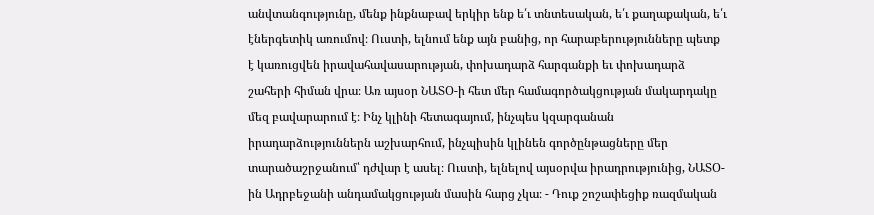անվտանգությունը, մենք ինքնաբավ երկիր ենք ե՛ւ տնտեսական, ե՛ւ քաղաքական, ե՛ւ էներգետիկ առումով։ Ուստի, ելնում ենք այն բանից, որ հարաբերությունները պետք է կառուցվեն իրավահավասարության, փոխադարձ հարգանքի եւ փոխադարձ շահերի հիման վրա։ Առ այսօր ՆԱՏՕ-ի հետ մեր համագործակցության մակարդակը մեզ բավարարում է։ Ինչ կլինի հետագայում, ինչպես կզարգանան իրադարձություններն աշխարհում, ինչպիսին կլինեն գործընթացները մեր տարածաշրջանում՝ դժվար է ասել։ Ուստի, ելնելով այսօրվա իրադրությունից, ՆԱՏՕ-ին Ադրբեջանի անդամակցության մասին հարց չկա։ - Դուք շոշափեցիք ռազմական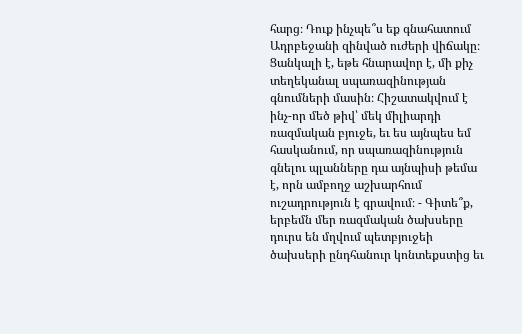հարց։ Դուք ինչպե՞ս եք գնահատում Ադրբեջանի զինված ուժերի վիճակը։ Ցանկալի է, եթե հնարավոր է, մի քիչ տեղեկանալ սպառազինության գնումների մասին։ Հիշատակվում է ինչ-որ մեծ թիվ՝ մեկ միլիարդի ռազմական բյուջե, եւ ես այնպես եմ հասկանում, որ սպառազինություն գնելու պլանները դա այնպիսի թեմա է, որն ամբողջ աշխարհում ուշադրություն է գրավում։ - Գիտե՞ք, երբեմն մեր ռազմական ծախսերը դուրս են մղվում պետբյուջեի ծախսերի ընդհանուր կոնտեքստից եւ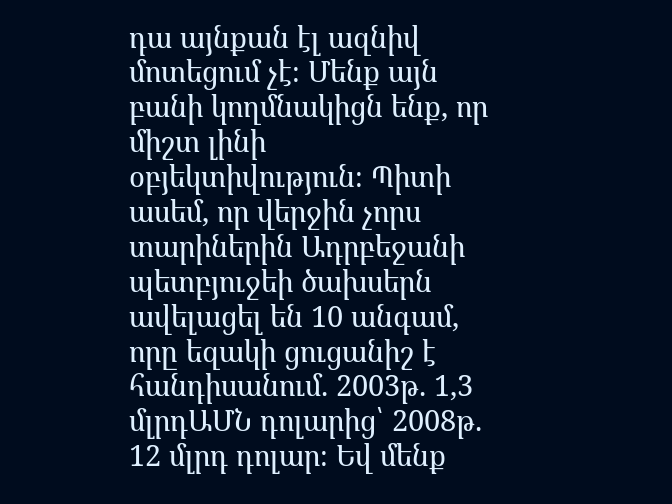դա այնքան էլ ազնիվ մոտեցում չէ։ Մենք այն բանի կողմնակիցն ենք, որ միշտ լինի օբյեկտիվություն։ Պիտի ասեմ, որ վերջին չորս տարիներին Ադրբեջանի պետբյուջեի ծախսերն ավելացել են 10 անգամ, որը եզակի ցուցանիշ է հանդիսանում. 2003թ. 1,3 մլրդԱՄՆ դոլարից՝ 2008թ. 12 մլրդ դոլար։ Եվ մենք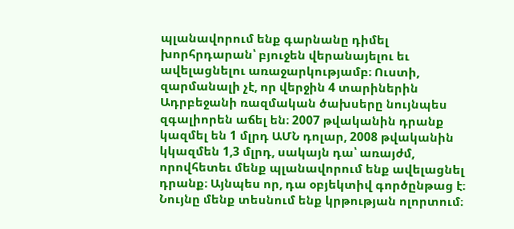պլանավորում ենք գարնանը դիմել խորհրդարան՝ բյուջեն վերանայելու եւ ավելացնելու առաջարկությամբ։ Ուստի, զարմանալի չէ, որ վերջին 4 տարիներին Ադրբեջանի ռազմական ծախսերը նույնպես զգալիորեն աճել են։ 2007 թվականին դրանք կազմել են 1 մլրդ ԱՄՆ դոլար, 2008 թվականին կկազմեն 1,3 մլրդ, սակայն դա՝ առայժմ, որովհետեւ մենք պլանավորում ենք ավելացնել դրանք։ Այնպես որ, դա օբյեկտիվ գործընթաց է։ Նույնը մենք տեսնում ենք կրթության ոլորտում։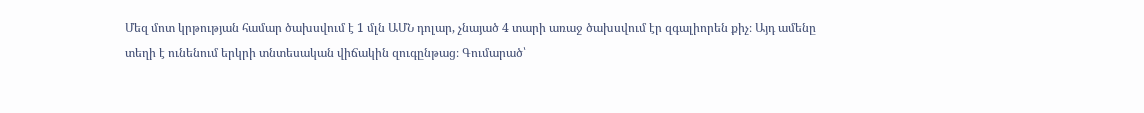Մեզ մոտ կրթության համար ծախսվում է 1 մլն ԱՄՆ դոլար, չնայած 4 տարի առաջ ծախսվում էր զգալիորեն քիչ։ Այդ ամենը տեղի է ունենում երկրի տնտեսական վիճակին զուգընթաց։ Գումարած՝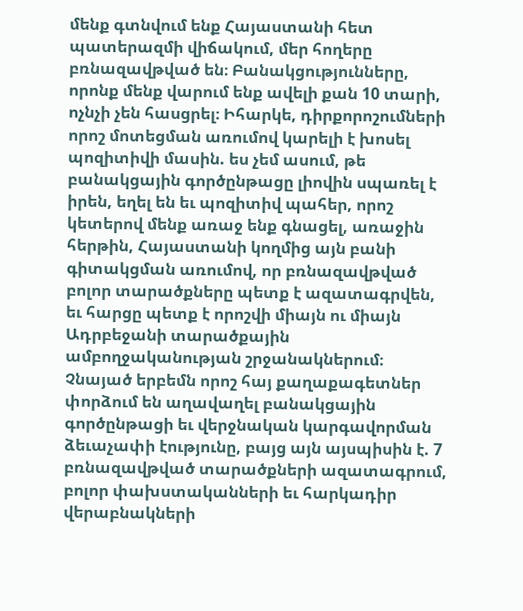մենք գտնվում ենք Հայաստանի հետ պատերազմի վիճակում, մեր հողերը բռնազավթված են։ Բանակցությունները, որոնք մենք վարում ենք ավելի քան 10 տարի, ոչնչի չեն հասցրել։ Իհարկե, դիրքորոշումների որոշ մոտեցման առումով կարելի է խոսել պոզիտիվի մասին. ես չեմ ասում, թե բանակցային գործընթացը լիովին սպառել է իրեն, եղել են եւ պոզիտիվ պահեր, որոշ կետերով մենք առաջ ենք գնացել, առաջին հերթին, Հայաստանի կողմից այն բանի գիտակցման առումով, որ բռնազավթված բոլոր տարածքները պետք է ազատագրվեն, եւ հարցը պետք է որոշվի միայն ու միայն Ադրբեջանի տարածքային ամբողջականության շրջանակներում։ Չնայած երբեմն որոշ հայ քաղաքագետներ փորձում են աղավաղել բանակցային գործընթացի եւ վերջնական կարգավորման ձեւաչափի էությունը, բայց այն այսպիսին է. 7 բռնազավթված տարածքների ազատագրում, բոլոր փախստականների եւ հարկադիր վերաբնակների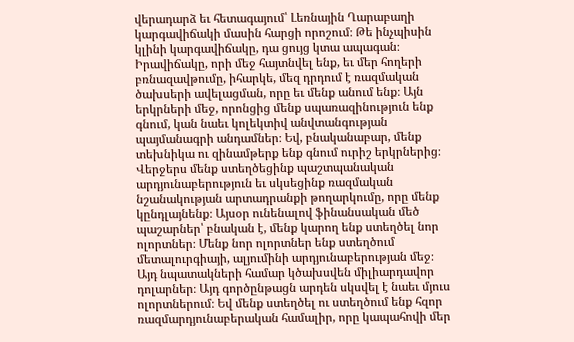վերադարձ եւ հետագայում՝ Լեռնային Ղարաբաղի կարգավիճակի մասին հարցի որոշում։ Թե ինչպիսին կլինի կարգավիճակը, դա ցույց կտա ապագան։ Իրավիճակը, որի մեջ հայտնվել ենք, եւ մեր հողերի բռնազավթումը, իհարկե, մեզ դրդում է ռազմական ծախսերի ավելացման, որը եւ մենք անում ենք։ Այն երկրների մեջ, որոնցից մենք սպառազինություն ենք գնում, կան նաեւ կոլեկտիվ անվտանգության պայմանագրի անդամներ։ Եվ, բնականաբար, մենք տեխնիկա ու զինամթերք ենք գնում ուրիշ երկրներից։ Վերջերս մենք ստեղծեցինք պաշտպանական արդյունաբերություն եւ սկսեցինք ռազմական նշանակության արտադրանքի թողարկումը, որը մենք կընդլայնենք։ Այսօր ունենալով ֆինանսական մեծ պաշարներ՝ բնական է, մենք կարող ենք ստեղծել նոր ոլորտներ։ Մենք նոր ոլորտներ ենք ստեղծում մետալուրգիայի, ալյումինի արդյունաբերության մեջ։ Այդ նպատակների համար կծախսվեն միլիարդավոր դոլարներ։ Այդ գործընթացն արդեն սկսվել է նաեւ մյուս ոլորտներում։ Եվ մենք ստեղծել ու ստեղծում ենք հզոր ռազմարդյունաբերական համալիր, որը կապահովի մեր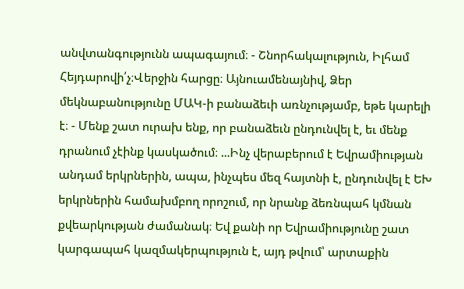անվտանգությունն ապագայում։ - Շնորհակալություն, Իլհամ Հեյդարովի՛չ։Վերջին հարցը։ Այնուամենայնիվ, Ձեր մեկնաբանությունը ՄԱԿ-ի բանաձեւի առնչությամբ, եթե կարելի է։ - Մենք շատ ուրախ ենք, որ բանաձեւն ընդունվել է, եւ մենք դրանում չէինք կասկածում։ ...Ինչ վերաբերում է Եվրամիության անդամ երկրներին, ապա, ինչպես մեզ հայտնի է, ընդունվել է ԵԽ երկրներին համախմբող որոշում, որ նրանք ձեռնպահ կմնան քվեարկության ժամանակ։ Եվ քանի որ Եվրամիությունը շատ կարգապահ կազմակերպություն է, այդ թվում՝ արտաքին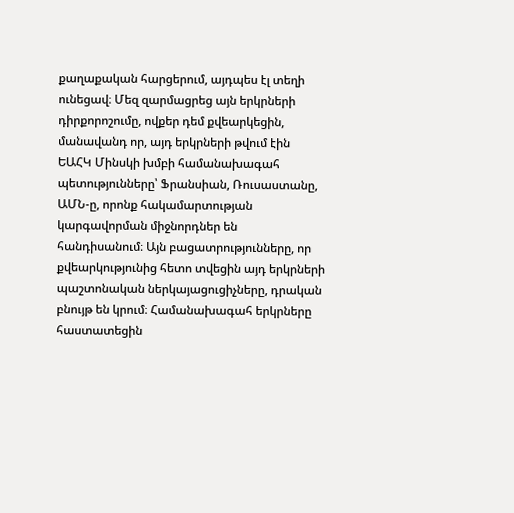քաղաքական հարցերում, այդպես էլ տեղի ունեցավ։ Մեզ զարմացրեց այն երկրների դիրքորոշումը, ովքեր դեմ քվեարկեցին, մանավանդ որ, այդ երկրների թվում էին ԵԱՀԿ Մինսկի խմբի համանախագահ պետությունները՝ Ֆրանսիան, Ռուսաստանը, ԱՄՆ-ը, որոնք հակամարտության կարգավորման միջնորդներ են հանդիսանում։ Այն բացատրությունները, որ քվեարկությունից հետո տվեցին այդ երկրների պաշտոնական ներկայացուցիչները, դրական բնույթ են կրում։ Համանախագահ երկրները հաստատեցին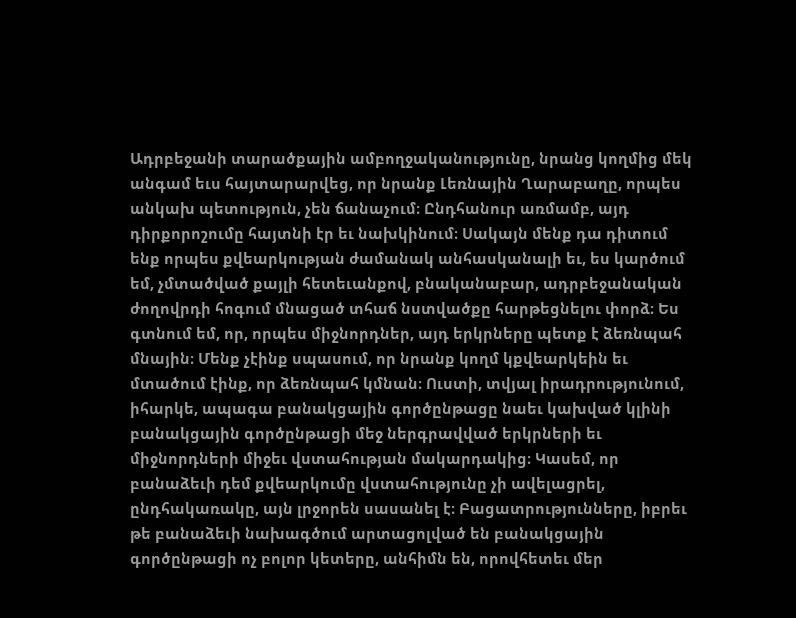Ադրբեջանի տարածքային ամբողջականությունը, նրանց կողմից մեկ անգամ եւս հայտարարվեց, որ նրանք Լեռնային Ղարաբաղը, որպես անկախ պետություն, չեն ճանաչում։ Ընդհանուր առմամբ, այդ դիրքորոշումը հայտնի էր եւ նախկինում։ Սակայն մենք դա դիտում ենք որպես քվեարկության ժամանակ անհասկանալի եւ, ես կարծում եմ, չմտածված քայլի հետեւանքով, բնականաբար, ադրբեջանական ժողովրդի հոգում մնացած տհաճ նստվածքը հարթեցնելու փորձ։ Ես գտնում եմ, որ, որպես միջնորդներ, այդ երկրները պետք է ձեռնպահ մնային։ Մենք չէինք սպասում, որ նրանք կողմ կքվեարկեին եւ մտածում էինք, որ ձեռնպահ կմնան։ Ուստի, տվյալ իրադրությունում, իհարկե, ապագա բանակցային գործընթացը նաեւ կախված կլինի բանակցային գործընթացի մեջ ներգրավված երկրների եւ միջնորդների միջեւ վստահության մակարդակից։ Կասեմ, որ բանաձեւի դեմ քվեարկումը վստահությունը չի ավելացրել, ընդհակառակը, այն լրջորեն սասանել է։ Բացատրությունները, իբրեւ թե բանաձեւի նախագծում արտացոլված են բանակցային գործընթացի ոչ բոլոր կետերը, անհիմն են, որովհետեւ մեր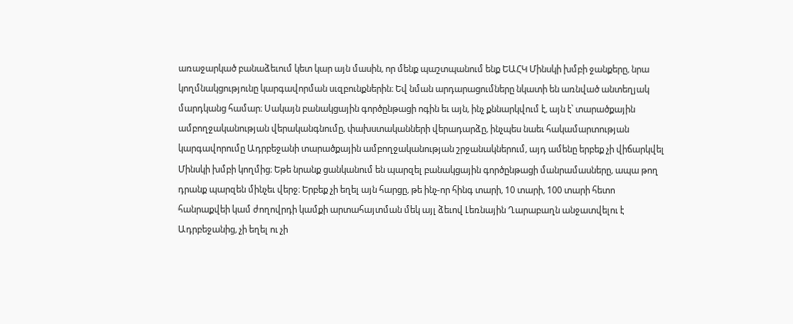առաջարկած բանաձեւում կետ կար այն մասին, որ մենք պաշտպանում ենք ԵԱՀԿ Մինսկի խմբի ջանքերը, նրա կողմնակցությունը կարգավորման սւզբունքներին։ Եվ նման արդարացումները նկատի են առնված անտեղյակ մարդկանց համար։ Սակայն բանակցային գործընթացի ոգին եւ այն, ինչ քննարկվում է, այն է՝ տարածքային ամբողջականության վերականգնումը, փախստականների վերադարձը, ինչպես նաեւ հակամարտության կարգավորումը Ադրբեջանի տարածքային ամբողջականության շրջանակներում, այդ ամենը երբեք չի վիճարկվել Մինսկի խմբի կողմից։ Եթե նրանք ցանկանում են պարզել բանակցային գործընթացի մանրամասները, ապա թող դրանք պարզեն մինչեւ վերջ։ Երբեք չի եղել այն հարցը, թե ինչ-որ հինգ տարի, 10 տարի, 100 տարի հետո հանրաքվեի կամ ժողովրդի կամքի արտահայտման մեկ այլ ձեւով Լեռնային Ղարաբաղն անջատվելու է Ադրբեջանից, չի եղել ու չի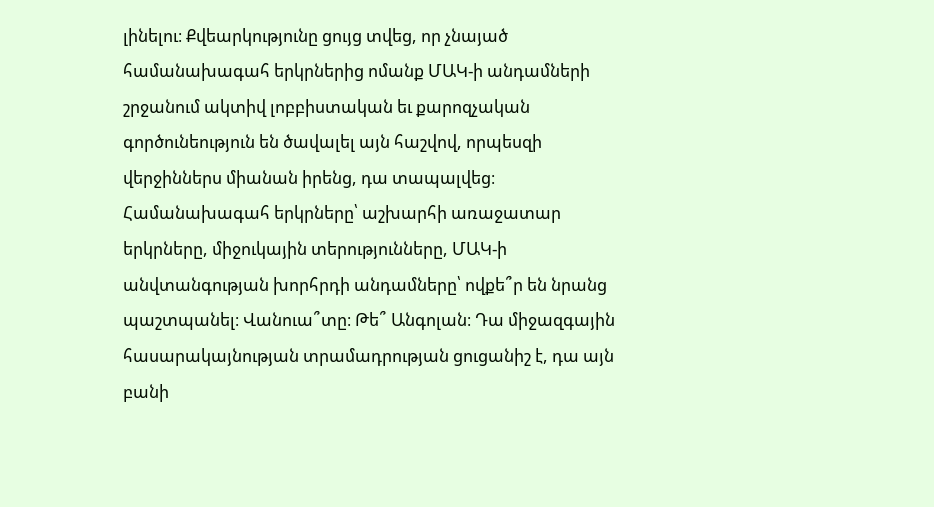լինելու։ Քվեարկությունը ցույց տվեց, որ չնայած համանախագահ երկրներից ոմանք ՄԱԿ-ի անդամների շրջանում ակտիվ լոբբիստական եւ քարոզչական գործունեություն են ծավալել այն հաշվով, որպեսզի վերջիններս միանան իրենց, դա տապալվեց։ Համանախագահ երկրները՝ աշխարհի առաջատար երկրները, միջուկային տերությունները, ՄԱԿ-ի անվտանգության խորհրդի անդամները՝ ովքե՞ր են նրանց պաշտպանել։ Վանուա՞տը։ Թե՞ Անգոլան։ Դա միջազգային հասարակայնության տրամադրության ցուցանիշ է, դա այն բանի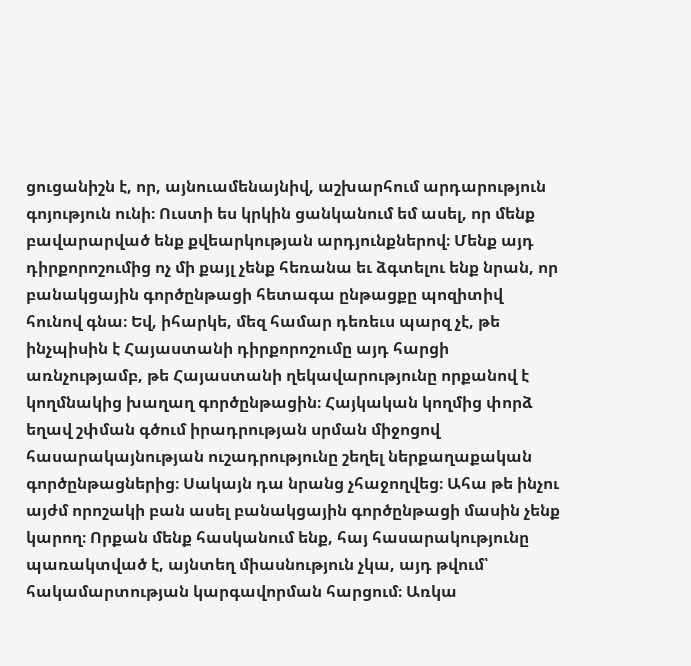ցուցանիշն է, որ, այնուամենայնիվ, աշխարհում արդարություն գոյություն ունի։ Ուստի ես կրկին ցանկանում եմ ասել, որ մենք բավարարված ենք քվեարկության արդյունքներով։ Մենք այդ դիրքորոշումից ոչ մի քայլ չենք հեռանա եւ ձգտելու ենք նրան, որ բանակցային գործընթացի հետագա ընթացքը պոզիտիվ հունով գնա։ Եվ, իհարկե, մեզ համար դեռեւս պարզ չէ, թե ինչպիսին է Հայաստանի դիրքորոշումը այդ հարցի առնչությամբ, թե Հայաստանի ղեկավարությունը որքանով է կողմնակից խաղաղ գործընթացին։ Հայկական կողմից փորձ եղավ շփման գծում իրադրության սրման միջոցով հասարակայնության ուշադրությունը շեղել ներքաղաքական գործընթացներից։ Սակայն դա նրանց չհաջողվեց։ Ահա թե ինչու այժմ որոշակի բան ասել բանակցային գործընթացի մասին չենք կարող։ Որքան մենք հասկանում ենք, հայ հասարակությունը պառակտված է, այնտեղ միասնություն չկա, այդ թվում՝ հակամարտության կարգավորման հարցում։ Առկա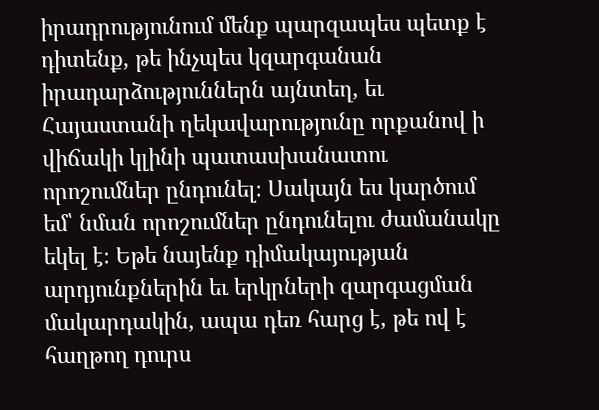իրադրությունում մենք պարզապես պետք է դիտենք, թե ինչպես կզարգանան իրադարձություններն այնտեղ, եւ Հայաստանի ղեկավարությունը որքանով ի վիճակի կլինի պատասխանատու որոշումներ ընդունել։ Սակայն ես կարծում եմ՝ նման որոշումներ ընդունելու ժամանակը եկել է։ Եթե նայենք դիմակայության արդյունքներին եւ երկրների զարգացման մակարդակին, ապա դեռ հարց է, թե ով է հաղթող դուրս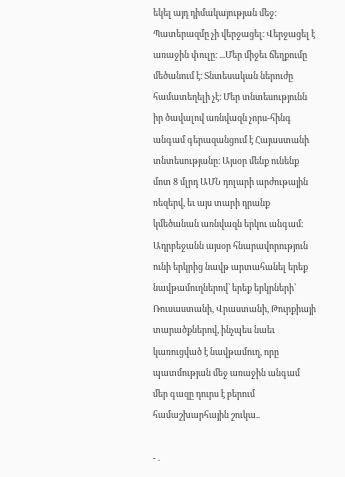եկել այդ դիմակայության մեջ։ Պատերազմը չի վերջացել։ Վերջացել է առաջին փուլը։ ...Մեր միջեւ ճեղքումը մեծանում է։ Տնտեսական ներուժը համատեղելի չէ։ Մեր տնտեսությունն իր ծավալով առնվազն չորս-հինգ անգամ գերազանցում է Հայաստանի տնտեսությանը։ Այսօր մենք ունենք մոտ 8 մլրդ ԱՄՆ դոլարի արժութային ռեզերվ, եւ այս տարի դրանք կմեծանան առնվազն երկու անգամ։ Ադրբեջանն այսօր հնարավորություն ունի երկրից նավթ արտահանել երեք նավթամուղներով՝ երեք երկրների՝ Ռուսաստանի, Վրաստանի, Թուրքիայի տարածքներով, ինչպես նաեւ կառուցված է նավթամուղ, որը պատմության մեջ առաջին անգամ մեր գազը դուրս է բերում համաշխարհային շուկա..

- .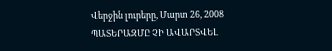Վերջին լուրերը, Մարտ 26, 2008
ՊԱՏԵՐԱԶՄԸ ՉԻ ԱՎԱՐՏՎԵԼ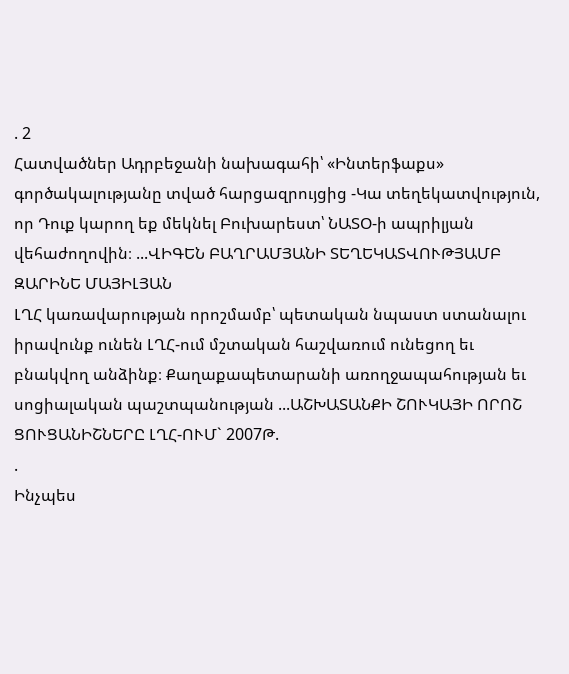. 2
Հատվածներ Ադրբեջանի նախագահի՝ «Ինտերֆաքս» գործակալությանը տված հարցազրույցից -Կա տեղեկատվություն, որ Դուք կարող եք մեկնել Բուխարեստ՝ ՆԱՏՕ-ի ապրիլյան վեհաժողովին։ ...ՎԻԳԵՆ ԲԱՂՐԱՄՅԱՆԻ ՏԵՂԵԿԱՏՎՈՒԹՅԱՄԲ
ԶԱՐԻՆԵ ՄԱՅԻԼՅԱՆ
ԼՂՀ կառավարության որոշմամբ՝ պետական նպաստ ստանալու իրավունք ունեն ԼՂՀ-ում մշտական հաշվառում ունեցող եւ բնակվող անձինք։ Քաղաքապետարանի առողջապահության եւ սոցիալական պաշտպանության ...ԱՇԽԱՏԱՆՔԻ ՇՈՒԿԱՅԻ ՈՐՈՇ ՑՈՒՑԱՆԻՇՆԵՐԸ ԼՂՀ-ՈՒՄ` 2007Թ.
.
Ինչպես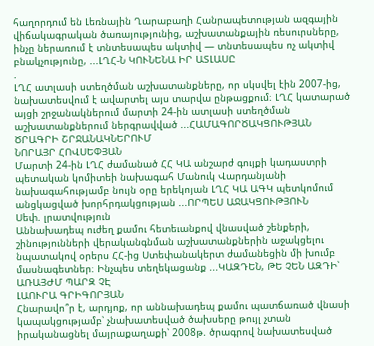հաղորդում են Լեռնային Ղարաբաղի Հանրապետության ազգային վիճակագրական ծառայությունից, աշխատանքային ռեսուրսները, ինչը ներառում է տնտեսապես ակտիվ — տնտեսապես ոչ ակտիվ բնակչությունը, ...ԼՂՀ-Ն ԿՈՒՆԵՆԱ ԻՐ ԱՏԼԱՍԸ
.
ԼՂՀ ատլասի ստեղծման աշխատանքները, որ սկսվել էին 2007-ից, նախատեսվում է ավարտել այս տարվա ընթացքում։ ԼՂՀ կատարած այցի շրջանակներում մարտի 24-ին ատլասի ստեղծման աշխատանքներում ներգրավված ...ՀԱՄԱԳՈՐԾԱԿՑՈՒԹՅԱՆ ԾՐԱԳՐԻ ՇՐՋԱՆԱԿՆԵՐՈՒՄ
ՆՈՐԱՅՐ ՀՈՎՍԵՓՅԱՆ
Մարտի 24-ին ԼՂՀ ժամանած ՀՀ ԿԱ անշարժ գույքի կադաստրի պետական կոմիտեի նախագահ Մանուկ Վարդանյանի նախագահությամբ նույն օրը երեկոյան ԼՂՀ ԿԱ ԱԳԿ պետկոմում անցկացված խորհրդակցության ...ՈՐՊԵՍ ԱՋԱԿՑՈՒԹՅՈՒՆ
Սեփ. լրատվություն
Աննախադեպ ուժեղ քամու հետեւանքով վնասված շենքերի, շինությունների վերականգնման աշխատանքներին աջակցելու նպատակով օրերս ՀՀ-ից Ստեփանակերտ ժամանեցին մի խումբ մասնագետներ։ Ինչպես տեղեկացանք ...ԿԱԶԴԵՆ, ԹԵ ՉԵՆ ԱԶԴԻ՝ ԱՌԱՅԺՄ ՊԱՐԶ ՉԷ
ԼԱՈՒՐԱ ԳՐԻԳՈՐՅԱՆ
Հնարավո՞ր է, արդյոք, որ աննախադեպ քամու պատճառած վնասի կապակցությամբ՝ չնախատեսված ծախսերը թույլ չտան իրականացնել մայրաքաղաքի՝ 2008թ. ծրագրով նախատեսված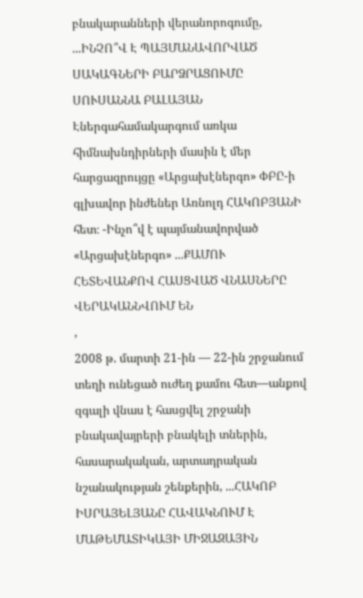բնակարանների վերանորոգումը, ...ԻՆՉՈ՞Վ Է ՊԱՅՄԱՆԱՎՈՐՎԱԾ ՍԱԿԱԳՆԵՐԻ ԲԱՐՁՐԱՑՈՒՄԸ
ՍՈՒՍԱՆՆԱ ԲԱԼԱՅԱՆ
Էներգահամակարգում առկա հիմնախնդիրների մասին է մեր հարցազրույցը «Արցախէներգո» ՓԲԸ-ի գլխավոր ինժեներ Առնոլդ ՀԱԿՈԲՅԱՆԻ հետ։ -Ինչո՞վ է պայմանավորված «Արցախէներգո» ...ՔԱՄՈՒ ՀԵՏԵՎԱՆՔՈՎ ՀԱՍՑՎԱԾ ՎՆԱՍՆԵՐԸ ՎԵՐԱԿԱՆՆՎՈՒՄ ԵՆ
,
2008 թ. մարտի 21-ին — 22-ին շրջանում տեղի ունեցած ուժեղ քամու հետ—անքով զգալի վնաս է հասցվել շրջանի բնակավայրերի բնակելի տներին, հասարակական, արտադրական նշանակության շենքերին, ...ՀԱԿՈԲ ԻՍՐԱՅԵԼՅԱՆԸ ՀԱՎԱԿՆՈՒՄ Է ՄԱԹԵՄԱՏԻԿԱՅԻ ՄԻՋԱԶԱՅԻՆ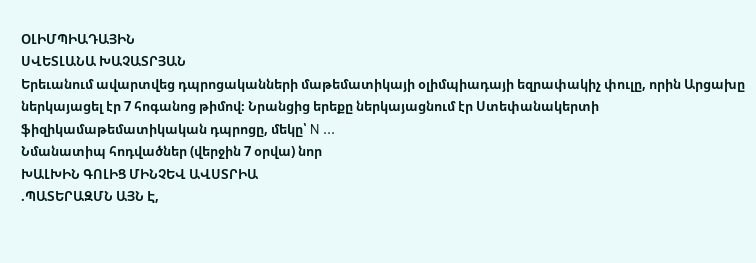ՕԼԻՄՊԻԱԴԱՅԻՆ
ՍՎԵՏԼԱՆԱ ԽԱՉԱՏՐՅԱՆ
Երեւանում ավարտվեց դպրոցականների մաթեմատիկայի օլիմպիադայի եզրափակիչ փուլը, որին Արցախը ներկայացել էր 7 հոգանոց թիմով։ Նրանցից երեքը ներկայացնում էր Ստեփանակերտի ֆիզիկամաթեմատիկական դպրոցը, մեկը՝ N ...
Նմանատիպ հոդվածներ (վերջին 7 օրվա) նոր
ԽԱԼԽԻՆ ԳՈԼԻՑ ՄԻՆՉԵՎ ԱՎՍՏՐԻԱ
.ՊԱՏԵՐԱԶՄՆ ԱՅՆ Է,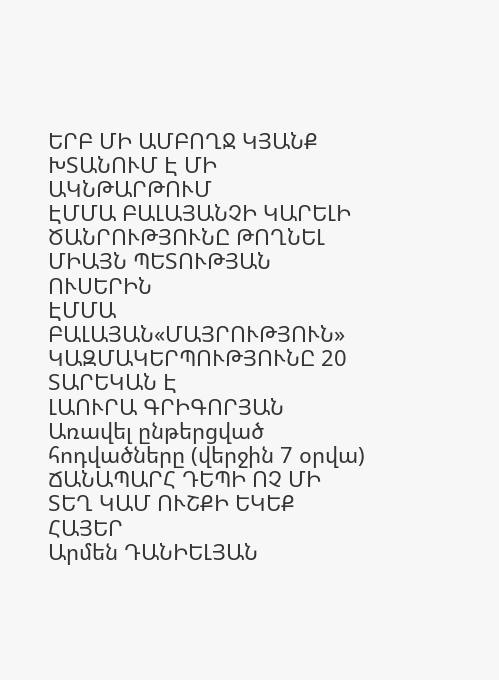ԵՐԲ ՄԻ ԱՄԲՈՂՋ ԿՅԱՆՔ ԽՏԱՆՈՒՄ Է ՄԻ ԱԿՆԹԱՐԹՈՒՄ
ԷՄՄԱ ԲԱԼԱՅԱՆՉԻ ԿԱՐԵԼԻ ԾԱՆՐՈՒԹՅՈՒՆԸ ԹՈՂՆԵԼ ՄԻԱՅՆ ՊԵՏՈՒԹՅԱՆ ՈՒՍԵՐԻՆ
ԷՄՄԱ ԲԱԼԱՅԱՆ«ՄԱՅՐՈՒԹՅՈՒՆ» ԿԱԶՄԱԿԵՐՊՈՒԹՅՈՒՆԸ 20 ՏԱՐԵԿԱՆ Է
ԼԱՈՒՐԱ ԳՐԻԳՈՐՅԱՆ
Առավել ընթերցված հոդվածները (վերջին 7 օրվա)
ՃԱՆԱՊԱՐՀ ԴԵՊԻ ՈՉ ՄԻ ՏԵՂ ԿԱՄ ՈՒՇՔԻ ԵԿԵՔ ՀԱՅԵՐ
Արմեն ԴԱՆԻԵԼՅԱՆ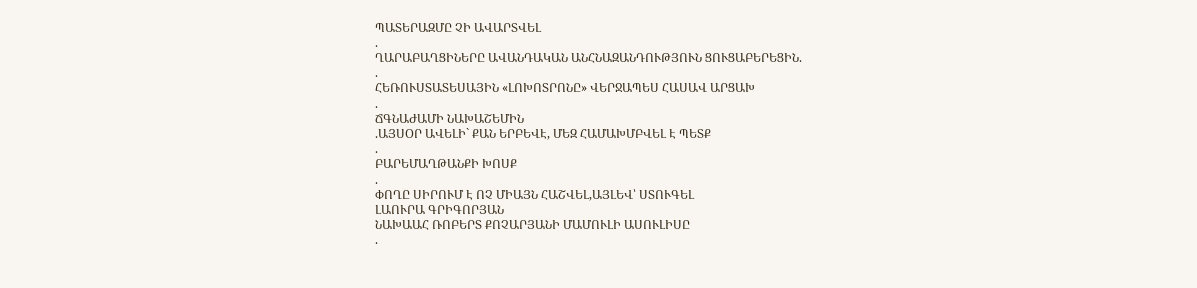ՊԱՏԵՐԱԶՄԸ ՉԻ ԱՎԱՐՏՎԵԼ
.
ՂԱՐԱԲԱՂՑԻՆԵՐԸ ԱՎԱՆԴԱԿԱՆ ԱՆՀՆԱԶԱՆԴՈՒԹՅՈՒՆ ՑՈՒՑԱԲԵՐԵՑԻՆ.
.
ՀԵՌՈՒՍՏԱՏԵՍԱՅԻՆ «ԼՈԽՈՏՐՈՆԸ» ՎԵՐՋԱՊԵՍ ՀԱՍԱՎ ԱՐՑԱԽ
.
ՃԳՆԱԺԱՄԻ ՆԱԽԱՇԵՄԻՆ
.ԱՅՍՕՐ ԱՎԵԼԻ` ՔԱՆ ԵՐԲԵՎԷ, ՄԵԶ ՀԱՄԱԽՄԲՎԵԼ Է ՊԵՏՔ
.
ԲԱՐԵՄԱՂԹԱՆՔԻ ԽՈՍՔ
.
ՓՈՂԸ ՍԻՐՈՒՄ Է ՈՉ ՄԻԱՅՆ ՀԱՇՎԵԼ,ԱՅԼԵՎ՝ ՍՏՈՒԳԵԼ
ԼԱՈՒՐԱ ԳՐԻԳՈՐՅԱՆ
ՆԱԽԱԱՀ ՌՈԲԵՐՏ ՔՈՉԱՐՅԱՆԻ ՄԱՄՈՒԼԻ ԱՍՈՒԼԻՍԸ
.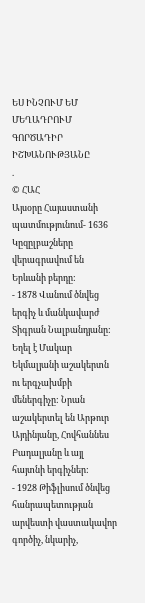ԵՍ ԻՆՉՈՒՄ ԵՄ ՄԵՂԱԴՐՈՒՄ ԳՈՐԾԱԴԻՐ ԻՇԽԱՆՈՒԹՅԱՆԸ
.
© ՀԱՀ
Այսօրը Հայաստանի պատմությունում- 1636 Կըզըլբաշները վերագրավում են Երևանի բերդը:
- 1878 Վանում ծնվեց երգիչ և մանկավարժ Տիգրան Նալբանդյանը: Եղել է Մակար Եկմալյանի աշակերտն ու երգչախմբի մեներգիչը: Նրան աշակերտել են Արթուր Այդինյանը, Հովհաննես Բադալյանը և այլ հայտնի երգիչներ:
- 1928 Թիֆլիսում ծնվեց հանրապետության արվեստի վաստակավոր գործիչ, նկարիչ,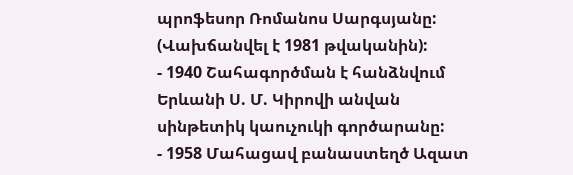պրոֆեսոր Ռոմանոս Սարգսյանը: (Վախճանվել է 1981 թվականին):
- 1940 Շահագործման է հանձնվում Երևանի Ս. Մ. Կիրովի անվան սինթետիկ կաուչուկի գործարանը:
- 1958 Մահացավ բանաստեղծ Ազատ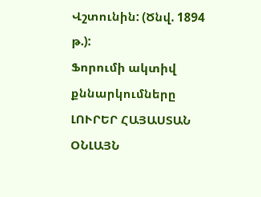Վշտունին: (Ծնվ. 1894 թ.):
Ֆորումի ակտիվ քննարկումները
ԼՈՒՐԵՐ ՀԱՅԱՍՏԱՆ
ՕՆԼԱՅՆ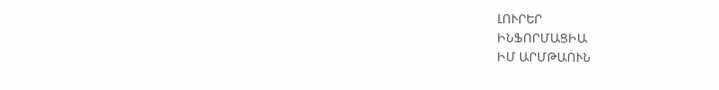ԼՈՒՐԵՐ
ԻՆՖՈՐՄԱՑԻԱ
ԻՄ ԱՐՄԹԱՈՒՆ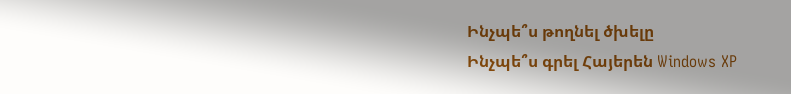Ինչպե՞ս թողնել ծխելը
Ինչպե՞ս գրել Հայերեն Windows XP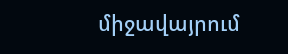միջավայրում